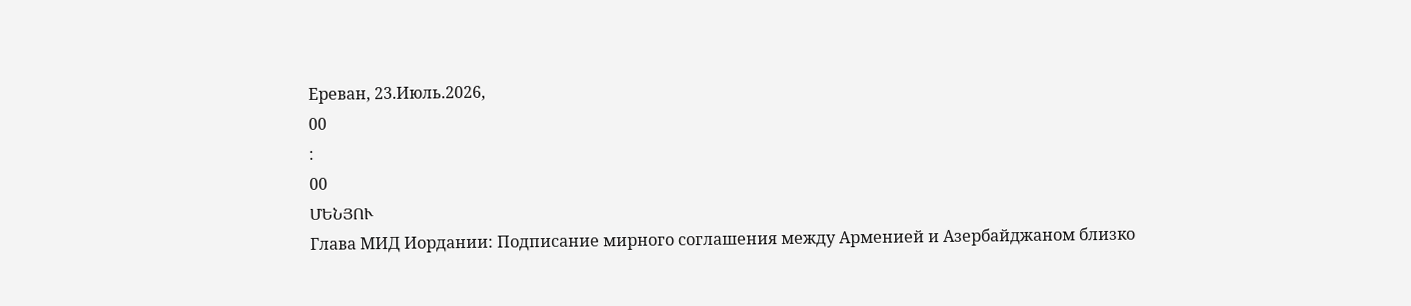Ереван, 23.Июль.2026,
00
:
00
ՄԵՆՅՈՒ
Глава МИД Иордании: Подписание мирного соглашения между Арменией и Азербайджаном близко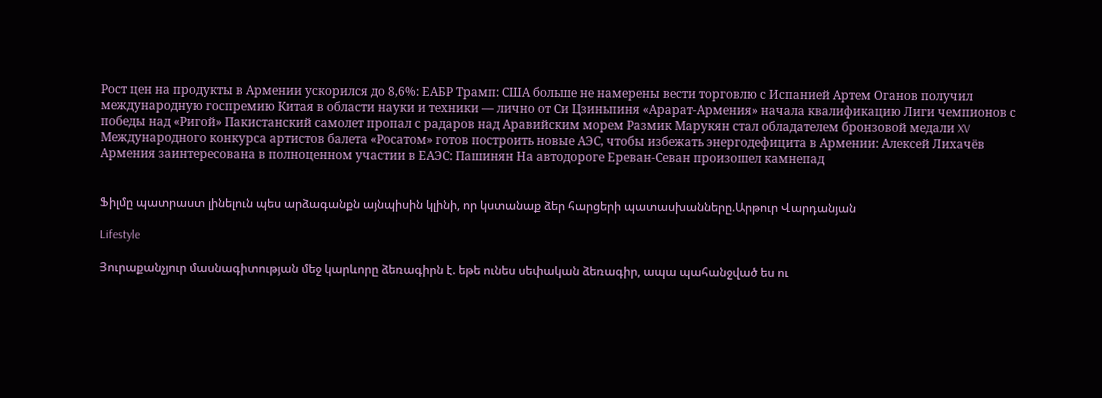Рост цен на продукты в Армении ускорился до 8,6%: ЕАБР Трамп: США больше не намерены вести торговлю с Испанией Артем Оганов получил международную госпремию Китая в области науки и техники — лично от Си Цзиньпиня «Арарат‑Армения» начала квалификацию Лиги чемпионов с победы над «Ригой» Пакистанский самолет пропал с радаров над Аравийским морем Размик Марукян стал обладателем бронзовой медали XV Международного конкурса артистов балета «Росатом» готов построить новые АЭС, чтобы избежать энергодефицита в Армении: Алексей Лихачёв Армения заинтересована в полноценном участии в ЕАЭС: Пашинян На автодороге Ереван-Севан произошел камнепад


Ֆիլմը պատրաստ լինելուն պես արձագանքն այնպիսին կլինի, որ կստանաք ձեր հարցերի պատասխանները.Արթուր Վարդանյան

Lifestyle

Յուրաքանչյուր մասնագիտության մեջ կարևորը ձեռագիրն է. եթե ունես սեփական ձեռագիր, ապա պահանջված ես ու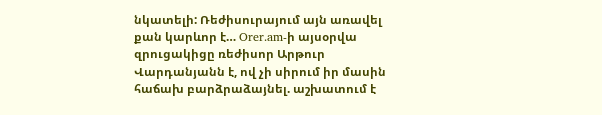նկատելի: Ռեժիսուրայում այն առավել քան կարևոր է… Orer.am-ի այսօրվա զրուցակիցը ռեժիսոր Արթուր Վարդանյանն է, ով չի սիրում իր մասին հաճախ բարձրաձայնել. աշխատում է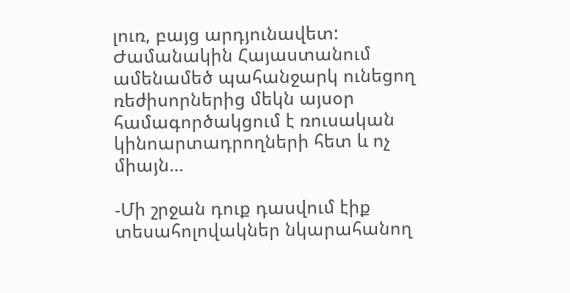լուռ, բայց արդյունավետ: Ժամանակին Հայաստանում ամենամեծ պահանջարկ ունեցող ռեժիսորներից մեկն այսօր համագործակցում է ռուսական կինոարտադրողների հետ և ոչ միայն…

-Մի շրջան դուք դասվում էիք տեսահոլովակներ նկարահանող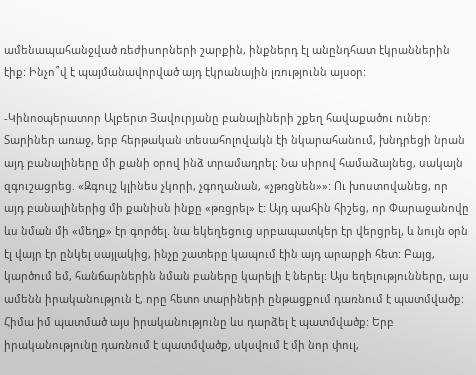ամենապահանջված ռեժիսորների շարքին, ինքներդ էլ անընդհատ էկրաններին էիք: Ինչո՞վ է պայմանավորված այդ էկրանային լռությունն այսօր:

-Կինոօպերատոր Ալբերտ Յավուրյանը բանալիների շքեղ հավաքածու ուներ: Տարիներ առաջ, երբ հերթական տեսահոլովակն էի նկարահանում, խնդրեցի նրան այդ բանալիները մի քանի օրով ինձ տրամադրել: Նա սիրով համաձայնեց, սակայն զգուշացրեց. «Զգույշ կլինես չկորի, չգողանան, «չթռցնեն»»: Ու խոստովանեց, որ այդ բանալիներից մի քանիսն ինքը «թռցրել» է: Այդ պահին հիշեց, որ Փարաջանովը ևս նման մի «մեղք» էր գործել. նա եկեղեցուց սրբապատկեր էր վերցրել, և նույն օրն էլ վայր էր ընկել սայլակից, ինչը շատերը կապում էին այդ արարքի հետ: Բայց, կարծում եմ, հանճարներին նման բաները կարելի է ներել: Այս եղելությունները, այս ամենն իրականություն է, որը հետո տարիների ընթացքում դառնում է պատմվածք: Հիմա իմ պատմած այս իրականությունը ևս դարձել է պատմվածք: Երբ իրականությունը դառնում է պատմվածք, սկսվում է մի նոր փուլ,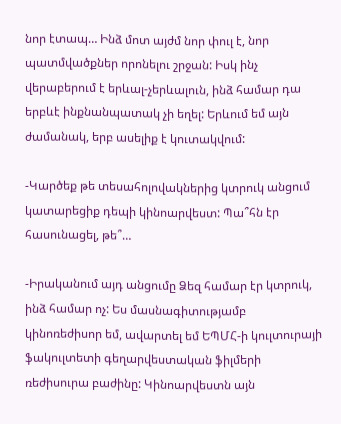նոր էտապ… Ինձ մոտ այժմ նոր փուլ է, նոր պատմվածքներ որոնելու շրջան: Իսկ ինչ վերաբերում է երևալ-չերևալուն, ինձ համար դա երբևէ ինքնանպատակ չի եղել: Երևում եմ այն ժամանակ, երբ ասելիք է կուտակվում:

-Կարծեք թե տեսահոլովակներից կտրուկ անցում կատարեցիք դեպի կինոարվեստ: Պա՞հն էր հասունացել, թե՞…

-Իրականում այդ անցումը Ձեզ համար էր կտրուկ, ինձ համար ոչ: Ես մասնագիտությամբ կինոռեժիսոր եմ, ավարտել եմ ԵՊՄՀ-ի կուլտուրայի ֆակուլտետի գեղարվեստական ֆիլմերի ռեժիսուրա բաժինը: Կինոարվեստն այն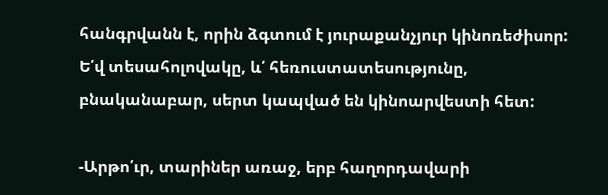հանգրվանն է, որին ձգտում է յուրաքանչյուր կինոռեժիսոր: Ե՛վ տեսահոլովակը, և՛ հեռուստատեսությունը, բնականաբար, սերտ կապված են կինոարվեստի հետ:

-Արթո՛ւր, տարիներ առաջ, երբ հաղորդավարի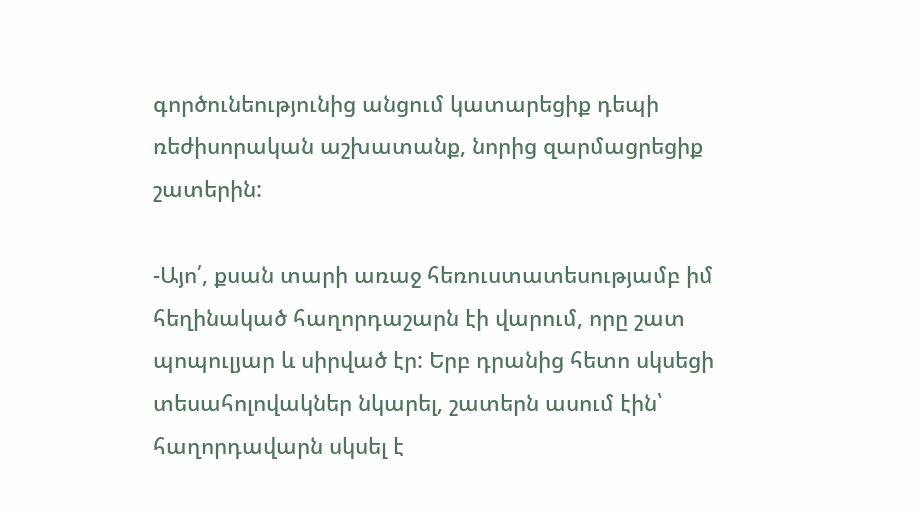գործունեությունից անցում կատարեցիք դեպի ռեժիսորական աշխատանք, նորից զարմացրեցիք շատերին:

-Այո՛, քսան տարի առաջ հեռուստատեսությամբ իմ հեղինակած հաղորդաշարն էի վարում, որը շատ պոպուլյար և սիրված էր: Երբ դրանից հետո սկսեցի տեսահոլովակներ նկարել, շատերն ասում էին՝ հաղորդավարն սկսել է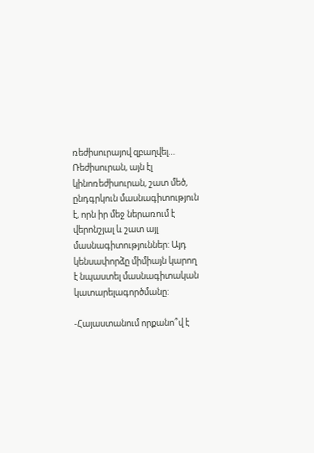ռեժիսուրայով զբաղվել… Ռեժիսուրան, այն էլ կինոռեժիսուրան, շատ մեծ, ընդգրկուն մասնագիտություն է, որն իր մեջ ներառում է վերոնշյալ և շատ այլ մասնագիտություններ: Այդ կենսափորձը միմիայն կարող է նպաստել մասնագիտական կատարելագործմանը:

-Հայաստանում որքանո՞վ է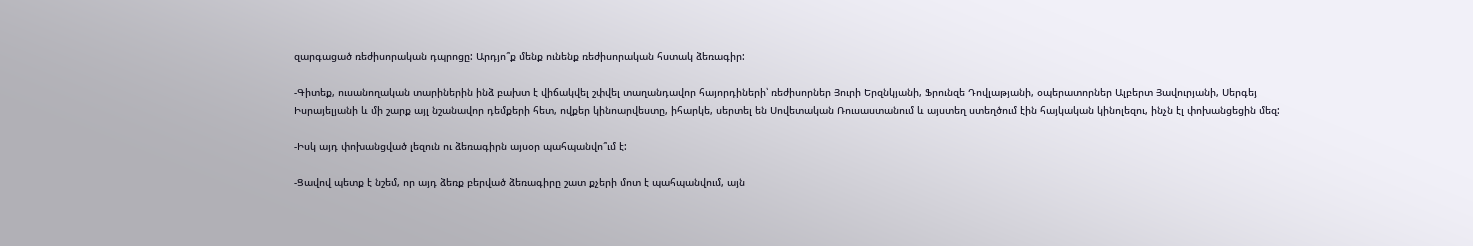զարգացած ռեժիսորական դպրոցը: Արդյո՞ք մենք ունենք ռեժիսորական հստակ ձեռագիր:

-Գիտեք, ուսանողական տարիներին ինձ բախտ է վիճակվել շփվել տաղանդավոր հայորդիների՝ ռեժիսորներ Յուրի Երզնկյանի, Ֆրունզե Դովլաթյանի, օպերատորներ Ալբերտ Յավուրյանի, Սերգեյ Իսրայելյանի և մի շարք այլ նշանավոր դեմքերի հետ, ովքեր կինոարվեստը, իհարկե, սերտել են Սովետական Ռուսաստանում և այստեղ ստեղծում էին հայկական կինոլեզու, ինչն էլ փոխանցեցին մեզ:

-Իսկ այդ փոխանցված լեզուն ու ձեռագիրն այսօր պահպանվո՞ւմ է:

-Ցավով պետք է նշեմ, որ այդ ձեռք բերված ձեռագիրը շատ քչերի մոտ է պահպանվում, այն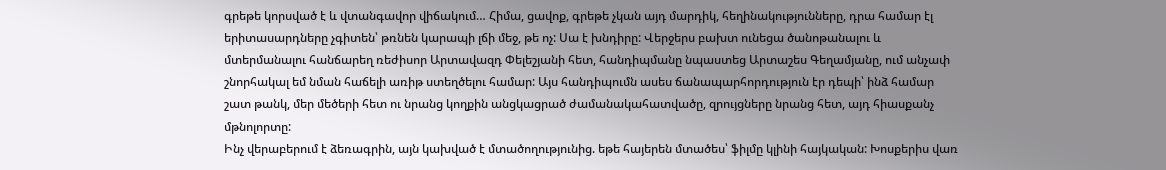գրեթե կորսված է և վտանգավոր վիճակում… Հիմա, ցավոք, գրեթե չկան այդ մարդիկ, հեղինակությունները, դրա համար էլ երիտասարդները չգիտեն՝ թռնեն կարապի լճի մեջ, թե ոչ: Սա է խնդիրը: Վերջերս բախտ ունեցա ծանոթանալու և մտերմանալու հանճարեղ ռեժիսոր Արտավազդ Փելեշյանի հետ, հանդիպմանը նպաստեց Արտաշես Գեղամյանը, ում անչափ շնորհակալ եմ նման հաճելի առիթ ստեղծելու համար: Այս հանդիպումն ասես ճանապարհորդություն էր դեպի՝ ինձ համար շատ թանկ, մեր մեծերի հետ ու նրանց կողքին անցկացրած ժամանակահատվածը, զրույցները նրանց հետ, այդ հիասքանչ մթնոլորտը:
Ինչ վերաբերում է ձեռագրին, այն կախված է մտածողությունից. եթե հայերեն մտածես՝ ֆիլմը կլինի հայկական: Խոսքերիս վառ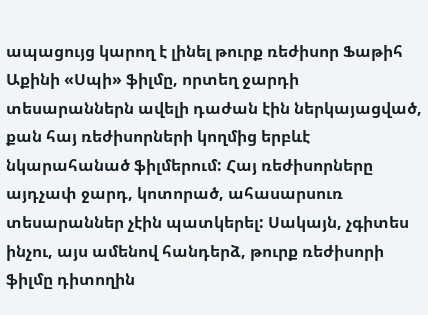ապացույց կարող է լինել թուրք ռեժիսոր Ֆաթիհ Աքինի «Սպի» ֆիլմը, որտեղ ջարդի տեսարաններն ավելի դաժան էին ներկայացված, քան հայ ռեժիսորների կողմից երբևէ նկարահանած ֆիլմերում: Հայ ռեժիսորները այդչափ ջարդ, կոտորած, ահասարսուռ տեսարաններ չէին պատկերել: Սակայն, չգիտես ինչու, այս ամենով հանդերձ, թուրք ռեժիսորի ֆիլմը դիտողին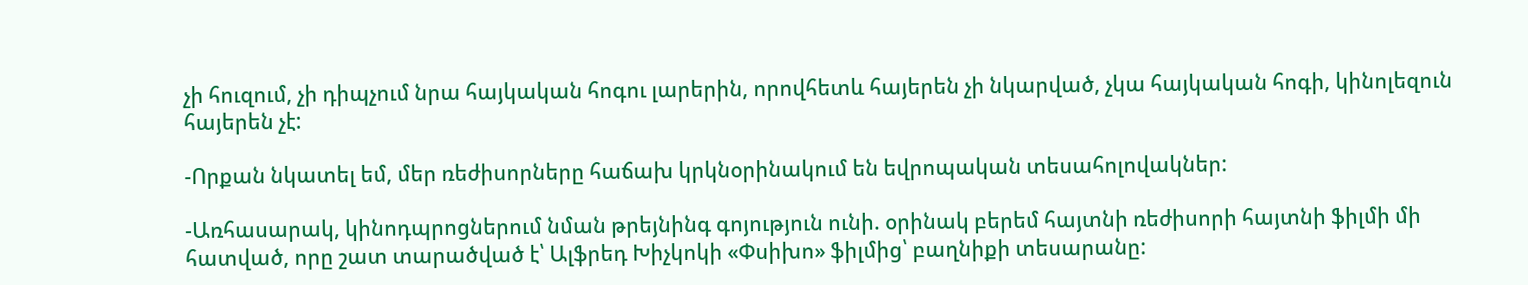չի հուզում, չի դիպչում նրա հայկական հոգու լարերին, որովհետև հայերեն չի նկարված, չկա հայկական հոգի, կինոլեզուն հայերեն չէ:

-Որքան նկատել եմ, մեր ռեժիսորները հաճախ կրկնօրինակում են եվրոպական տեսահոլովակներ:

-Առհասարակ, կինոդպրոցներում նման թրեյնինգ գոյություն ունի. օրինակ բերեմ հայտնի ռեժիսորի հայտնի ֆիլմի մի հատված, որը շատ տարածված է՝ Ալֆրեդ Խիչկոկի «Փսիխո» ֆիլմից՝ բաղնիքի տեսարանը: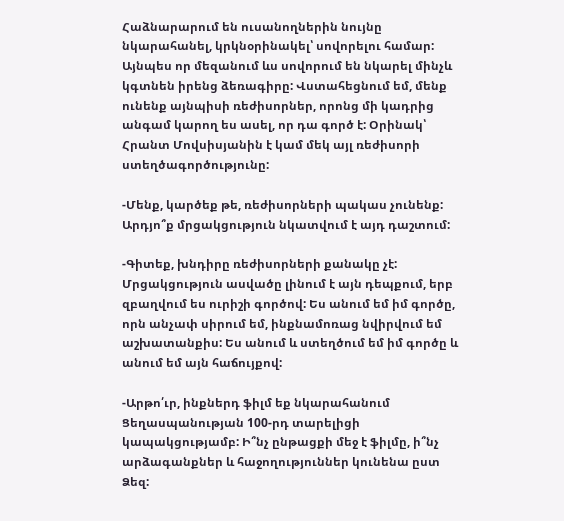Հաձնարարում են ուսանողներին նույնը նկարահանել, կրկնօրինակել՝ սովորելու համար: Այնպես որ մեզանում ևս սովորում են նկարել մինչև կգտնեն իրենց ձեռագիրը: Վստահեցնում եմ, մենք ունենք այնպիսի ռեժիսորներ, որոնց մի կադրից անգամ կարող ես ասել, որ դա գործ է: Օրինակ՝ Հրանտ Մովսիսյանին է կամ մեկ այլ ռեժիսորի ստեղծագործությունը:

-Մենք, կարծեք թե, ռեժիսորների պակաս չունենք: Արդյո՞ք մրցակցություն նկատվում է այդ դաշտում:

-Գիտեք, խնդիրը ռեժիսորների քանակը չէ: Մրցակցություն ասվածը լինում է այն դեպքում, երբ զբաղվում ես ուրիշի գործով: Ես անում եմ իմ գործը, որն անչափ սիրում եմ, ինքնամոռաց նվիրվում եմ աշխատանքիս: Ես անում և ստեղծում եմ իմ գործը և անում եմ այն հաճույքով:

-Արթո՛ւր, ինքներդ ֆիլմ եք նկարահանում Ցեղասպանության 100-րդ տարելիցի կապակցությամբ: Ի՞նչ ընթացքի մեջ է ֆիլմը, ի՞նչ արձագանքներ և հաջողություններ կունենա ըստ Ձեզ: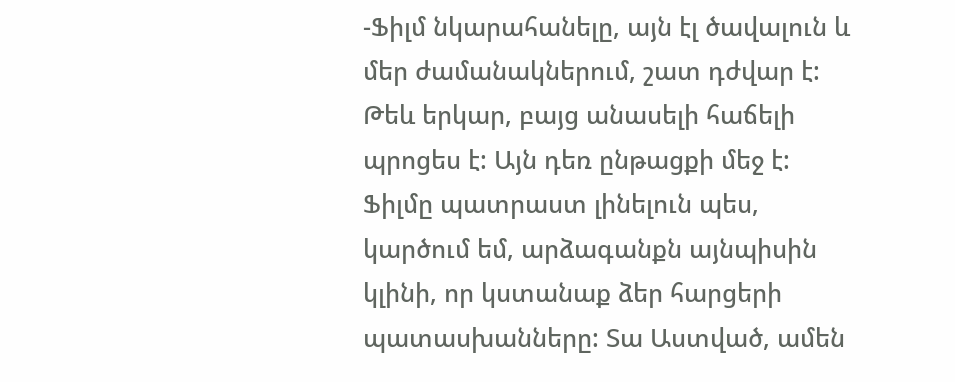-Ֆիլմ նկարահանելը, այն էլ ծավալուն և մեր ժամանակներում, շատ դժվար է: Թեև երկար, բայց անասելի հաճելի պրոցես է: Այն դեռ ընթացքի մեջ է: Ֆիլմը պատրաստ լինելուն պես, կարծում եմ, արձագանքն այնպիսին կլինի, որ կստանաք ձեր հարցերի պատասխանները: Տա Աստված, ամեն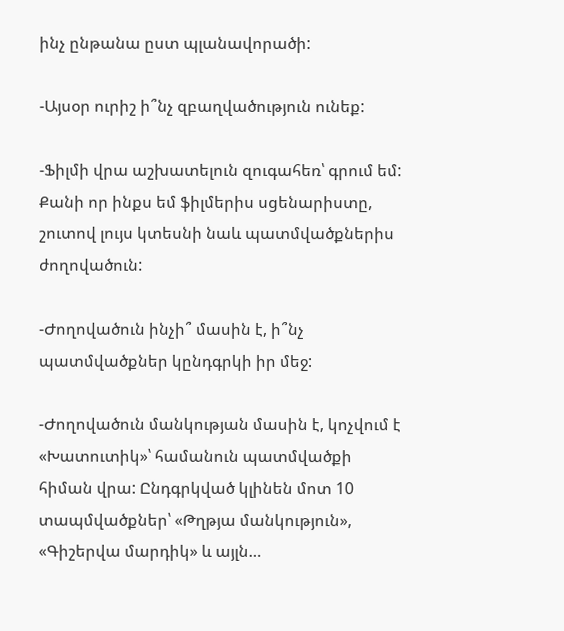ինչ ընթանա ըստ պլանավորածի:

-Այսօր ուրիշ ի՞նչ զբաղվածություն ունեք:

-Ֆիլմի վրա աշխատելուն զուգահեռ՝ գրում եմ: Քանի որ ինքս եմ ֆիլմերիս սցենարիստը, շուտով լույս կտեսնի նաև պատմվածքներիս ժողովածուն:

-Ժողովածուն ինչի՞ մասին է, ի՞նչ պատմվածքներ կընդգրկի իր մեջ:

-Ժողովածուն մանկության մասին է, կոչվում է «Խատուտիկ»՝ համանուն պատմվածքի հիման վրա: Ընդգրկված կլինեն մոտ 10 տապմվածքներ՝ «Թղթյա մանկություն», «Գիշերվա մարդիկ» և այլն…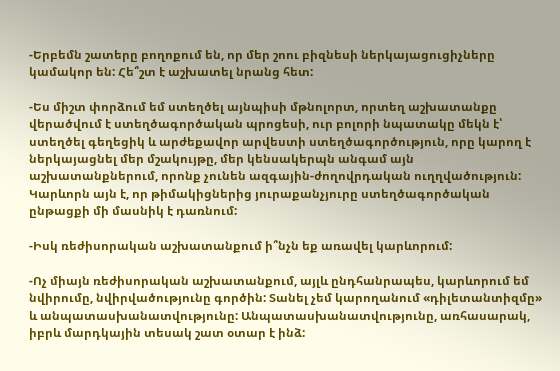-Երբեմն շատերը բողոքում են, որ մեր շոու բիզնեսի ներկայացուցիչները կամակոր են: Հե՞շտ է աշխատել նրանց հետ:

-Ես միշտ փորձում եմ ստեղծել այնպիսի մթնոլորտ, որտեղ աշխատանքը վերածվում է ստեղծագործական պրոցեսի, ուր բոլորի նպատակը մեկն է՝ ստեղծել գեղեցիկ և արժեքավոր արվեստի ստեղծագործություն, որը կարող է ներկայացնել մեր մշակույթը, մեր կենսակերպն անգամ այն աշխատանքներում, որոնք չունեն ազգային-ժողովրդական ուղղվածություն: Կարևորն այն է, որ թիմակիցներից յուրաքանչյուրը ստեղծագործական ընթացքի մի մասնիկ է դառնում:

-Իսկ ռեժիսորական աշխատանքում ի՞նչն եք առավել կարևորում:

-Ոչ միայն ռեժիսորական աշխատանքում, այլև ընդհանրապես, կարևորում եմ նվիրումը, նվիրվածությունը գործին: Տանել չեմ կարողանում «դիլետանտիզմը» և անպատասխանատվությունը: Անպատասխանատվությունը, առհասարակ, իբրև մարդկային տեսակ շատ օտար է ինձ: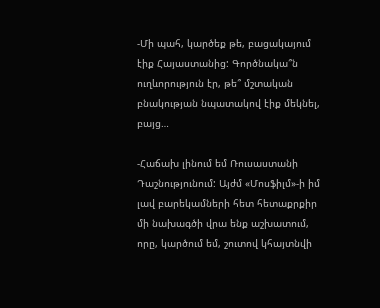-Մի պահ, կարծեք թե, բացակայում էիք Հայաստանից: Գործնակա՞ն ուղևորություն էր, թե՞ մշտական բնակության նպատակով էիք մեկնել, բայց…

-Հաճախ լինում եմ Ռուսաստանի Դաշնությունում: Այժմ «Մոսֆիլմ»-ի իմ լավ բարեկամների հետ հետաքրքիր մի նախագծի վրա ենք աշխատում, որը, կարծում եմ, շուտով կհայտնվի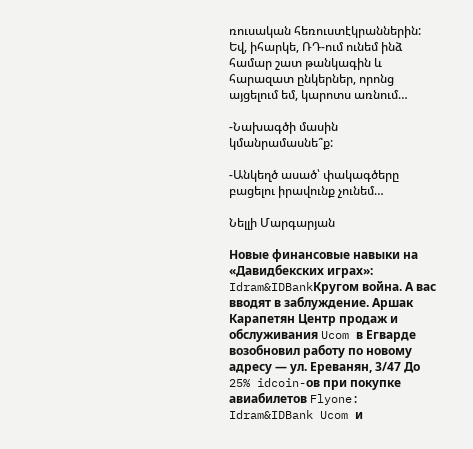ռուսական հեռուստէկրաններին: Եվ, իհարկե, ՌԴ-ում ունեմ ինձ համար շատ թանկագին և հարազատ ընկերներ, որոնց այցելում եմ, կարոտս առնում…

-Նախագծի մասին կմանրամասնե՞ք:

-Անկեղծ ասած՝ փակագծերը բացելու իրավունք չունեմ…

Նելլի Մարգարյան

Новые финансовые навыки на «Давидбекских играх»: Idram&IDBankКругом война. А вас вводят в заблуждение. Аршак Карапетян Центр продаж и обслуживания Ucom в Егварде возобновил работу по новому адресу — ул. Ереванян, 3/47 До 25% idcoin-ов при покупке авиабилетов Flyone: Idram&IDBank Ucom и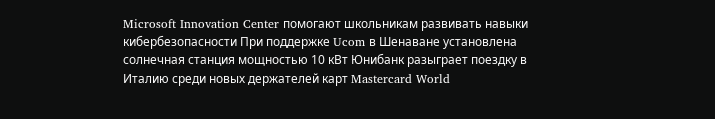Microsoft Innovation Center помогают школьникам развивать навыки кибербезопасности При поддержке Ucom в Шенаване установлена солнечная станция мощностью 10 кВт Юнибанк разыграет поездку в Италию среди новых держателей карт Mastercard World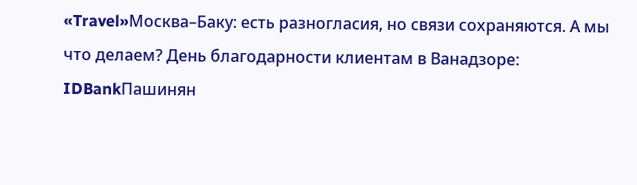«Travel»Москва–Баку: есть разногласия, но связи сохраняются. А мы что делаем? День благодарности клиентам в Ванадзоре: IDBankПашинян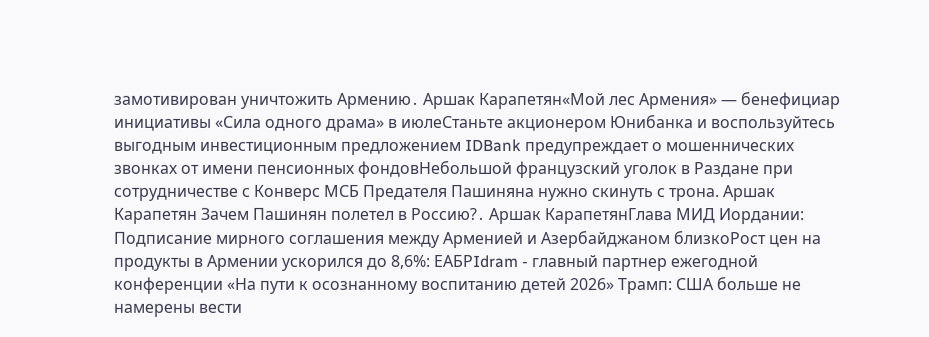замотивирован уничтожить Армению․ Аршак Карапетян«Мой лес Армения» — бенефициар инициативы «Сила одного драма» в июлеСтаньте акционером Юнибанка и воспользуйтесь выгодным инвестиционным предложением IDBank предупреждает о мошеннических звонках от имени пенсионных фондовНебольшой французский уголок в Раздане при сотрудничестве с Конверс МСБ Предателя Пашиняна нужно скинуть с трона. Аршак Карапетян Зачем Пашинян полетел в Россию?․ Аршак КарапетянГлава МИД Иордании: Подписание мирного соглашения между Арменией и Азербайджаном близкоРост цен на продукты в Армении ускорился до 8,6%: ЕАБРIdram - главный партнер ежегодной конференции «На пути к осознанному воспитанию детей 2026» Трамп: США больше не намерены вести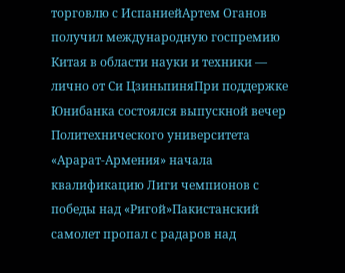торговлю с ИспаниейАртем Оганов получил международную госпремию Китая в области науки и техники — лично от Си ЦзиньпиняПри поддержке Юнибанка состоялся выпускной вечер Политехнического университета «Арарат‑Армения» начала квалификацию Лиги чемпионов с победы над «Ригой»Пакистанский самолет пропал с радаров над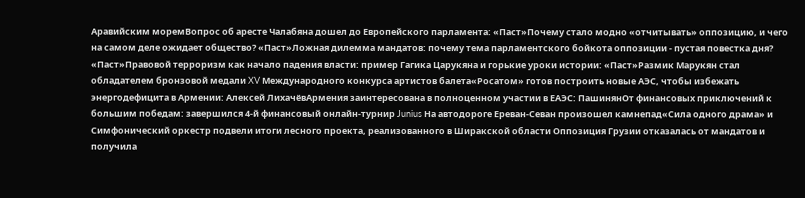Аравийским моремВопрос об аресте Чалабяна дошел до Европейского парламента: «Паст»Почему стало модно «отчитывать» оппозицию, и чего на самом деле ожидает общество? «Паст»Ложная дилемма мандатов: почему тема парламентского бойкота оппозиции - пустая повестка дня? «Паст»Правовой терроризм как начало падения власти: пример Гагика Царукяна и горькие уроки истории: «Паст»Размик Марукян стал обладателем бронзовой медали XV Международного конкурса артистов балета«Росатом» готов построить новые АЭС, чтобы избежать энергодефицита в Армении: Алексей ЛихачёвАрмения заинтересована в полноценном участии в ЕАЭС: ПашинянОт финансовых приключений к большим победам: завершился 4-й финансовый онлайн-турнир Junius На автодороге Ереван-Севан произошел камнепад«Сила одного драма» и Симфонический оркестр подвели итоги лесного проекта, реализованного в Ширакской области Оппозиция Грузии отказалась от мандатов и получила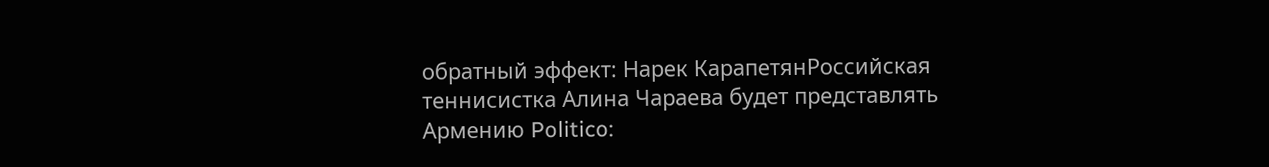обратный эффект: Нарек КарапетянРоссийская теннисистка Алина Чараева будет представлять Армению Politico: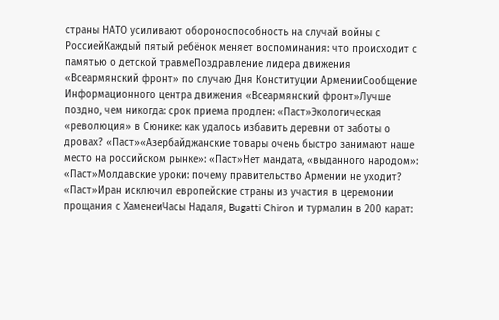страны НАТО усиливают обороноспособность на случай войны с РоссиейКаждый пятый ребёнок меняет воспоминания: что происходит с памятью о детской травмеПоздравление лидера движения «Всеармянский фронт» по случаю Дня Конституции АрменииСообщение Информационного центра движения «Всеармянский фронт»Лучше поздно, чем никогда: срок приема продлен: «Паст»Экологическая «революция» в Сюнике: как удалось избавить деревни от заботы о дровах? «Паст»«Азербайджанские товары очень быстро занимают наше место на российском рынке»: «Паст»Нет мандата, «выданного народом»: «Паст»Молдавские уроки: почему правительство Армении не уходит? «Паст»Иран исключил европейские страны из участия в церемонии прощания с ХаменеиЧасы Надаля, Bugatti Chiron и турмалин в 200 карат: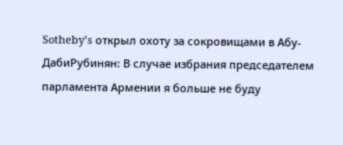Sotheby’s открыл охоту за сокровищами в Абу-ДабиРубинян: В случае избрания председателем парламента Армении я больше не буду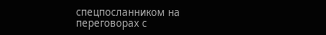спецпосланником на переговорах с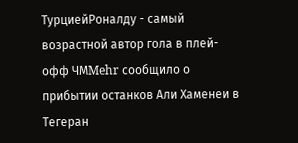ТурциейРоналду - самый возрастной автор гола в плей-офф ЧМMehr сообщило о прибытии останков Али Хаменеи в Тегеран